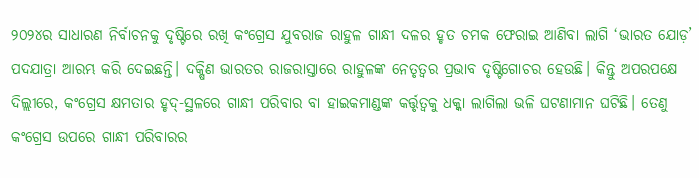୨୦୨୪ର ସାଧାରଣ ନିର୍ବାଚନକୁ ଦୃଷ୍ଟିରେ ରଖି କଂଗ୍ରେସ ଯୁବରାଜ ରାହୁଳ ଗାନ୍ଧୀ ଦଳର ହୃତ ଚମକ ଫେରାଇ ଆଣିବା ଲାଗି ‘ଭାରତ ଯୋଡ଼’ ପଦଯାତ୍ରା ଆରମ୍ଭ କରି ଦେଇଛନ୍ତି। ଦକ୍ଷିଣ ଭାରତର ରାଜରାସ୍ତାରେ ରାହୁଳଙ୍କ ନେତୃତ୍ବର ପ୍ରଭାବ ଦୃଷ୍ଟିଗୋଚର ହେଉଛି। କିନ୍ତୁ ଅପରପକ୍ଷେ ଦିଲ୍ଲୀରେ, କଂଗ୍ରେସ କ୍ଷମତାର ହୃଦ୍-ସ୍ଥଳରେ ଗାନ୍ଧୀ ପରିବାର ବା ହାଇକମାଣ୍ଡଙ୍କ କର୍ତ୍ତୃତ୍ବକୁ ଧକ୍କା ଲାଗିଲା ଭଳି ଘଟଣାମାନ ଘଟିଛି। ତେଣୁ କଂଗ୍ରେସ ଉପରେ ଗାନ୍ଧୀ ପରିବାରର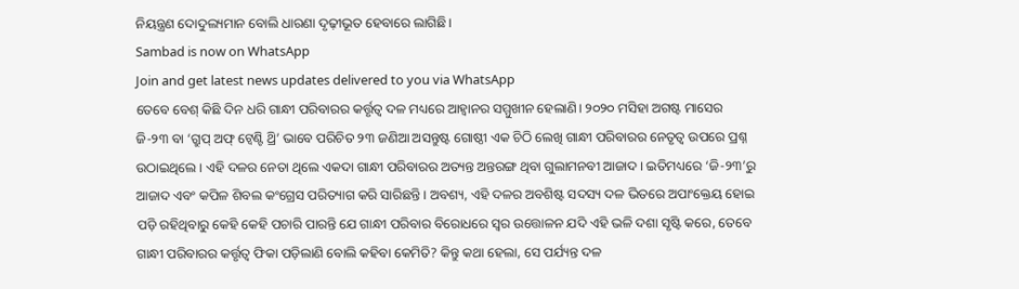ନିୟନ୍ତ୍ରଣ ଦୋଦୁଲ୍ୟମାନ ବୋଲି ଧାରଣା ଦୃଢ଼ୀଭୂତ ହେବାରେ ଲାଗିଛି।
Sambad is now on WhatsApp
Join and get latest news updates delivered to you via WhatsApp
ତେବେ ବେଶ୍ କିଛି ଦିନ ଧରି ଗାନ୍ଧୀ ପରିବାରର କର୍ତ୍ତୃତ୍ବ ଦଳ ମଧ୍ୟରେ ଆହ୍ବାନର ସମ୍ମୁଖୀନ ହେଲାଣି। ୨୦୨୦ ମସିହା ଅଗଷ୍ଟ ମାସେର ଜି-୨୩ ବା ‘ଗ୍ରୁପ୍ ଅଫ୍ ଟ୍ବେଣ୍ଟି ଥ୍ରି’ ଭାବେ ପରିଚିତ ୨୩ ଜଣିଆ ଅସନ୍ତୁଷ୍ଟ ଗୋଷ୍ଠୀ ଏକ ଚିଠି ଲେଖି ଗାନ୍ଧୀ ପରିବାରର ନେତୃତ୍ବ ଉପରେ ପ୍ରଶ୍ନ ଉଠାଇଥିଲେ। ଏହି ଦଳର ନେତା ଥିଲେ ଏକଦା ଗାନ୍ଧୀ ପରିବାରର ଅତ୍ୟନ୍ତ ଅନ୍ତରଙ୍ଗ ଥିବା ଗୁଲାମନବୀ ଆଜାଦ। ଇତିମଧ୍ୟରେ ‘ଜି-୨୩’ରୁ ଆଜାଦ ଏବଂ କପିଳ ଶିବଲ କଂଗ୍ରେସ ପରିତ୍ୟାଗ କରି ସାରିଛନ୍ତି। ଅବଶ୍ୟ, ଏହି ଦଳର ଅବଶିଷ୍ଟ ସଦସ୍ୟ ଦଳ ଭିତରେ ଅପାଂକ୍ତେୟ ହୋଇ ପଡ଼ି ରହିଥିବାରୁ କେହି କେହି ପଚାରି ପାରନ୍ତି ଯେ ଗାନ୍ଧୀ ପରିବାର ବିରୋଧରେ ସ୍ବର ଉତ୍ତୋଳନ ଯଦି ଏହି ଭଳି ଦଶା ସୃଷ୍ଟି କରେ, ତେବେ ଗାନ୍ଧୀ ପରିବାରର କର୍ତ୍ତୃତ୍ବ ଫିକା ପଡ଼ିଲାଣି ବୋଲି କହିବା କେମିତି? କିନ୍ତୁ କଥା ହେଲା, ସେ ପର୍ଯ୍ୟନ୍ତ ଦଳ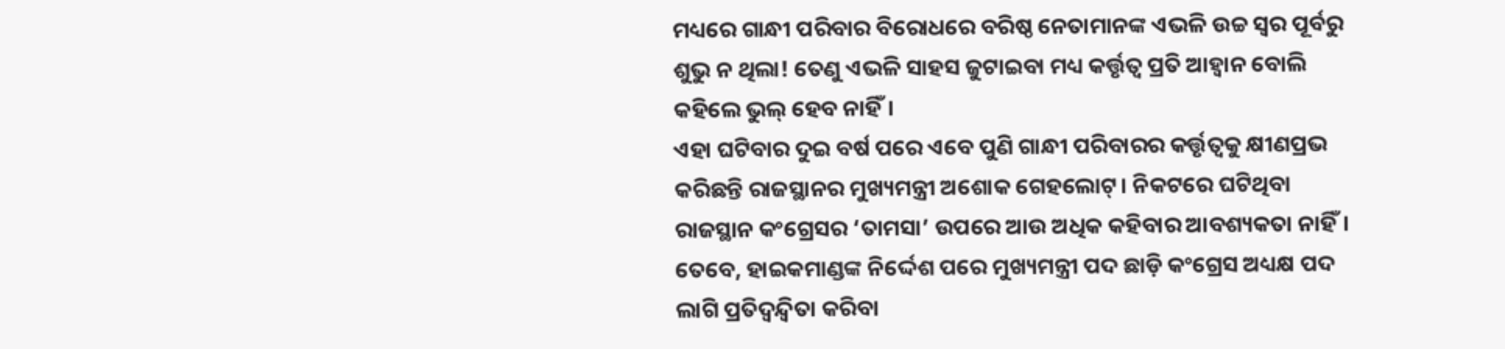ମଧ୍ୟରେ ଗାନ୍ଧୀ ପରିବାର ବିରୋଧରେ ବରିଷ୍ଠ ନେତାମାନଙ୍କ ଏଭଳି ଉଚ୍ଚ ସ୍ବର ପୂର୍ବରୁ ଶୁଭୁ ନ ଥିଲା! ତେଣୁ ଏଭଳି ସାହସ ଜୁଟାଇବା ମଧ୍ୟ କର୍ତ୍ତୃତ୍ବ ପ୍ରତି ଆହ୍ବାନ ବୋଲି କହିଲେ ଭୁଲ୍ ହେବ ନାହିଁ।
ଏହା ଘଟିବାର ଦୁଇ ବର୍ଷ ପରେ ଏବେ ପୁଣି ଗାନ୍ଧୀ ପରିବାରର କର୍ତ୍ତୃତ୍ବକୁ କ୍ଷୀଣପ୍ରଭ କରିଛନ୍ତି ରାଜସ୍ଥାନର ମୁଖ୍ୟମନ୍ତ୍ରୀ ଅଶୋକ ଗେହଲୋଟ୍। ନିକଟରେ ଘଟିଥିବା ରାଜସ୍ଥାନ କଂଗ୍ରେସର ‘ତାମସା’ ଉପରେ ଆଉ ଅଧିକ କହିବାର ଆବଶ୍ୟକତା ନାହିଁ। ତେବେ, ହାଇକମାଣ୍ଡଙ୍କ ନିର୍ଦ୍ଦେଶ ପରେ ମୁଖ୍ୟମନ୍ତ୍ରୀ ପଦ ଛାଡ଼ି କଂଗ୍ରେସ ଅଧ୍ୟକ୍ଷ ପଦ ଲାଗି ପ୍ରତିଦ୍ବନ୍ଦ୍ବିତା କରିବା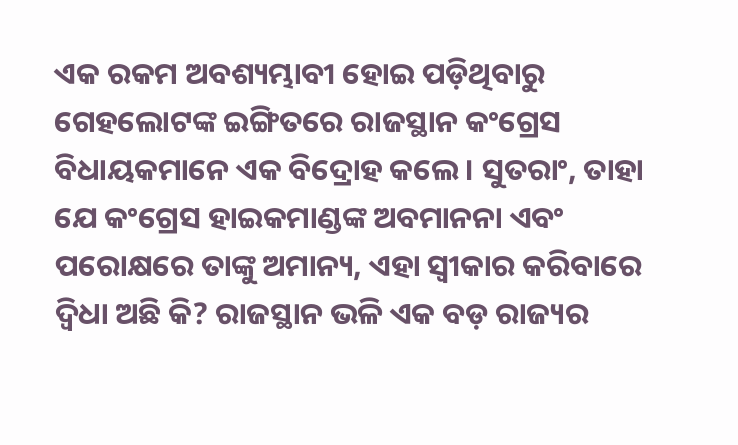ଏକ ରକମ ଅବଶ୍ୟମ୍ଭାବୀ ହୋଇ ପଡ଼ିଥିବାରୁ ଗେହଲୋଟଙ୍କ ଇଙ୍ଗିତରେ ରାଜସ୍ଥାନ କଂଗ୍ରେସ ବିଧାୟକମାନେ ଏକ ବିଦ୍ରୋହ କଲେ। ସୁତରାଂ, ତାହା ଯେ କଂଗ୍ରେସ ହାଇକମାଣ୍ଡଙ୍କ ଅବମାନନା ଏବଂ ପରୋକ୍ଷରେ ତାଙ୍କୁ ଅମାନ୍ୟ, ଏହା ସ୍ବୀକାର କରିବାରେ ଦ୍ବିଧା ଅଛି କି? ରାଜସ୍ଥାନ ଭଳି ଏକ ବଡ଼ ରାଜ୍ୟର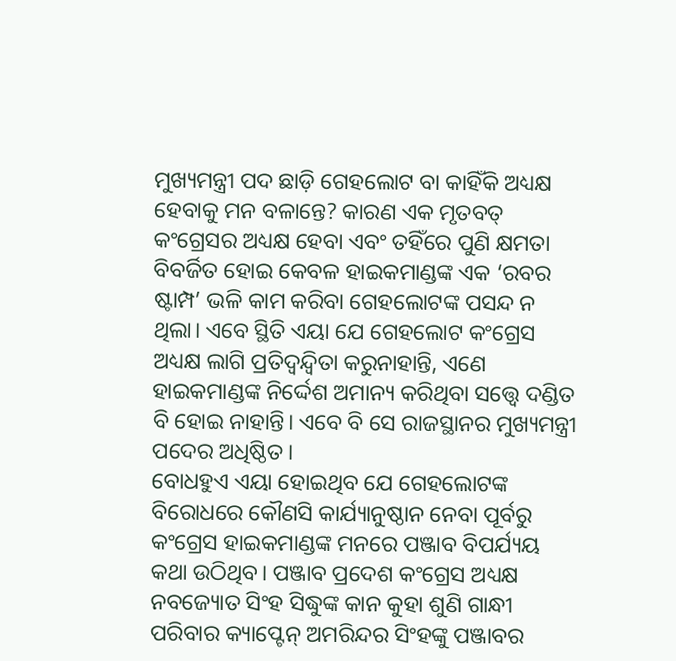ମୁଖ୍ୟମନ୍ତ୍ରୀ ପଦ ଛାଡ଼ି ଗେହଲୋଟ ବା କାହିଁକି ଅଧ୍ୟକ୍ଷ ହେବାକୁ ମନ ବଳାନ୍ତେ? କାରଣ ଏକ ମୃତବତ୍ କଂଗ୍ରେସର ଅଧ୍ୟକ୍ଷ ହେବା ଏବଂ ତହିଁରେ ପୁଣି କ୍ଷମତା ବିବର୍ଜିତ ହୋଇ କେବଳ ହାଇକମାଣ୍ଡଙ୍କ ଏକ ‘ରବର ଷ୍ଟାମ୍ପ’ ଭଳି କାମ କରିବା ଗେହଲୋଟଙ୍କ ପସନ୍ଦ ନ ଥିଲା। ଏବେ ସ୍ଥିତି ଏୟା ଯେ ଗେହଲୋଟ କଂଗ୍ରେସ ଅଧ୍ୟକ୍ଷ ଲାଗି ପ୍ରତିଦ୍ବନ୍ଦ୍ବିତା କରୁନାହାନ୍ତି, ଏଣେ ହାଇକମାଣ୍ଡଙ୍କ ନିର୍ଦ୍ଦେଶ ଅମାନ୍ୟ କରିଥିବା ସତ୍ତ୍ବେ ଦଣ୍ଡିତ ବି ହୋଇ ନାହାନ୍ତି। ଏବେ ବି ସେ ରାଜସ୍ଥାନର ମୁଖ୍ୟମନ୍ତ୍ରୀ ପଦେର ଅଧିଷ୍ଠିତ।
ବୋଧହୁଏ ଏୟା ହୋଇଥିବ ଯେ ଗେହଲୋଟଙ୍କ ବିରୋଧରେ କୌଣସି କାର୍ଯ୍ୟାନୁଷ୍ଠାନ ନେବା ପୂର୍ବରୁ କଂଗ୍ରେସ ହାଇକମାଣ୍ଡଙ୍କ ମନରେ ପଞ୍ଜାବ ବିପର୍ଯ୍ୟୟ କଥା ଉଠିଥିବ। ପଞ୍ଜାବ ପ୍ରଦେଶ କଂଗ୍ରେସ ଅଧ୍ୟକ୍ଷ ନବଜ୍ୟୋତ ସିଂହ ସିଦ୍ଧୁଙ୍କ କାନ କୁହା ଶୁଣି ଗାନ୍ଧୀ ପରିବାର କ୍ୟାପ୍ଟେନ୍ ଅମରିନ୍ଦର ସିଂହଙ୍କୁ ପଞ୍ଜାବର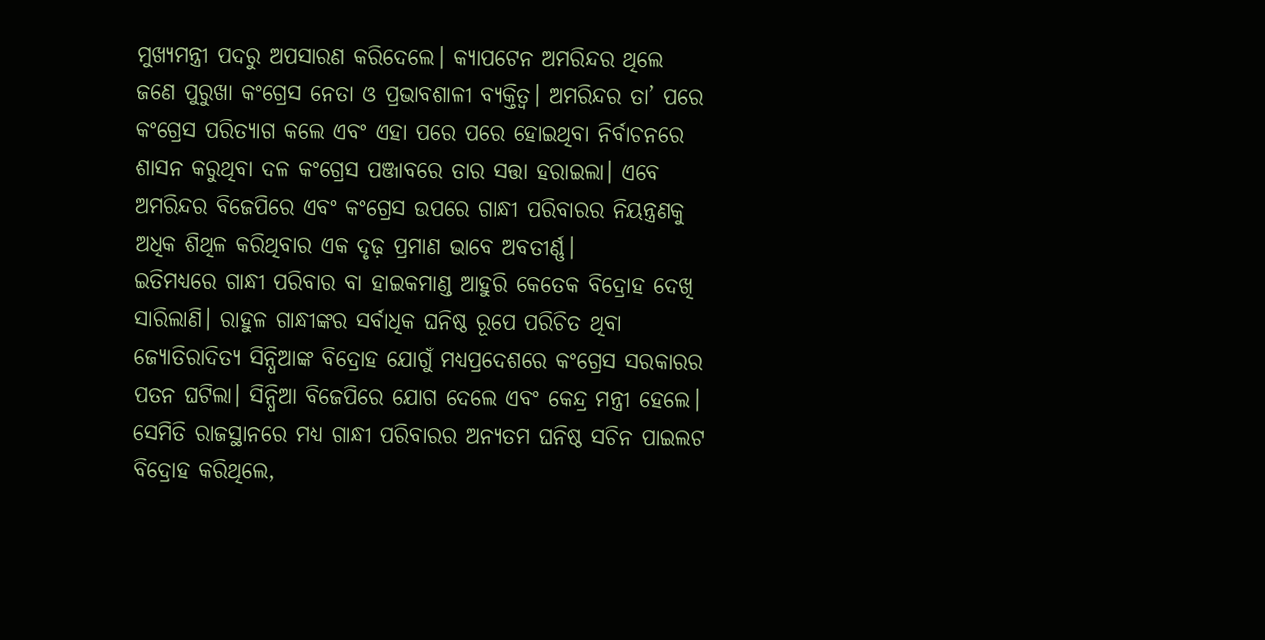ମୁଖ୍ୟମନ୍ତ୍ରୀ ପଦରୁ ଅପସାରଣ କରିଦେଲେ। କ୍ୟାପଟେନ ଅମରିନ୍ଦର ଥିଲେ ଜଣେ ପୁରୁଖା କଂଗ୍ରେସ ନେତା ଓ ପ୍ରଭାବଶାଳୀ ବ୍ୟକ୍ତିତ୍ବ। ଅମରିନ୍ଦର ତା’ ପରେ କଂଗ୍ରେସ ପରିତ୍ୟାଗ କଲେ ଏବଂ ଏହା ପରେ ପରେ ହୋଇଥିବା ନିର୍ବାଚନରେ ଶାସନ କରୁଥିବା ଦଳ କଂଗ୍ରେସ ପଞ୍ଜାବରେ ତାର ସତ୍ତା ହରାଇଲା। ଏବେ ଅମରିନ୍ଦର ବିଜେପିରେ ଏବଂ କଂଗ୍ରେସ ଉପରେ ଗାନ୍ଧୀ ପରିବାରର ନିୟନ୍ତ୍ରଣକୁ ଅଧିକ ଶିଥିଳ କରିଥିବାର ଏକ ଦୃଢ଼ ପ୍ରମାଣ ଭାବେ ଅବତୀର୍ଣ୍ଣ।
ଇତିମଧ୍ୟରେ ଗାନ୍ଧୀ ପରିବାର ବା ହାଇକମାଣ୍ଡ ଆହୁରି କେତେକ ବିଦ୍ରୋହ ଦେଖି ସାରିଲାଣି। ରାହୁଳ ଗାନ୍ଧୀଙ୍କର ସର୍ବାଧିକ ଘନିଷ୍ଠ ରୂପେ ପରିଚିତ ଥିବା ଜ୍ୟୋତିରାଦିତ୍ୟ ସିନ୍ଧିଆଙ୍କ ବିଦ୍ରୋହ ଯୋଗୁଁ ମଧ୍ୟପ୍ରଦେଶରେ କଂଗ୍ରେସ ସରକାରର ପତନ ଘଟିଲା। ସିନ୍ଧିଆ ବିଜେପିରେ ଯୋଗ ଦେଲେ ଏବଂ କେନ୍ଦ୍ର ମନ୍ତ୍ରୀ ହେଲେ। ସେମିତି ରାଜସ୍ଥାନରେ ମଧ୍ୟ ଗାନ୍ଧୀ ପରିବାରର ଅନ୍ୟତମ ଘନିଷ୍ଠ ସଚିନ ପାଇଲଟ ବିଦ୍ରୋହ କରିଥିଲେ,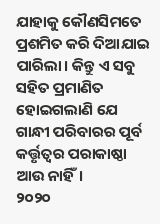ଯାହାକୁ କୌଣସିମତେ ପ୍ରଶମିତ କରି ଦିଆଯାଇ ପାରିଲା। କିନ୍ତୁ ଏ ସବୁ ସହିତ ପ୍ରମାଣିତ ହୋଇଗଲାଣି ଯେ ଗାନ୍ଧୀ ପରିବାରର ପୂର୍ବ କର୍ତ୍ତୃତ୍ବର ପରାକାଷ୍ଠା ଆଉ ନାହିଁ।
୨୦୨୦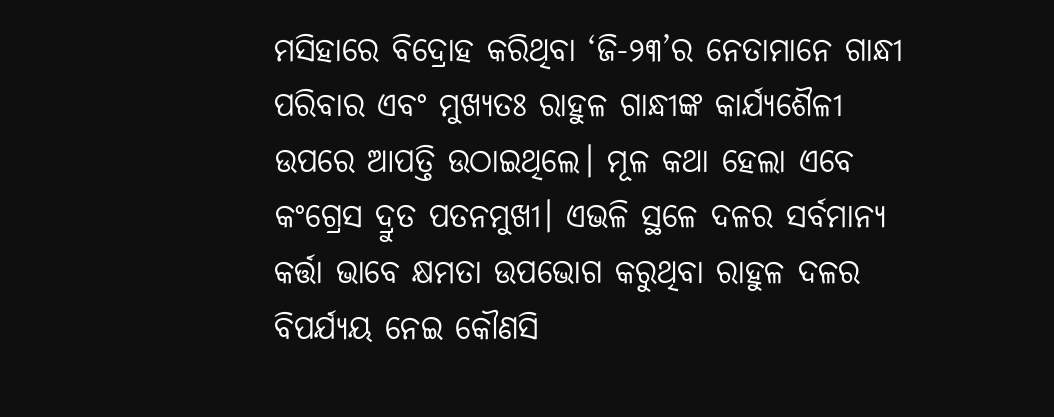ମସିହାରେ ବିଦ୍ରୋହ କରିଥିବା ‘ଜି-୨୩’ର ନେତାମାନେ ଗାନ୍ଧୀ ପରିବାର ଏବଂ ମୁଖ୍ୟତଃ ରାହୁଳ ଗାନ୍ଧୀଙ୍କ କାର୍ଯ୍ୟଶୈଳୀ ଉପରେ ଆପତ୍ତି ଉଠାଇଥିଲେ। ମୂଳ କଥା ହେଲା ଏବେ କଂଗ୍ରେସ ଦ୍ରୁତ ପତନମୁଖୀ। ଏଭଳି ସ୍ଥଳେ ଦଳର ସର୍ବମାନ୍ୟ କର୍ତ୍ତା ଭାବେ କ୍ଷମତା ଉପଭୋଗ କରୁଥିବା ରାହୁଳ ଦଳର ବିପର୍ଯ୍ୟୟ ନେଇ କୌଣସି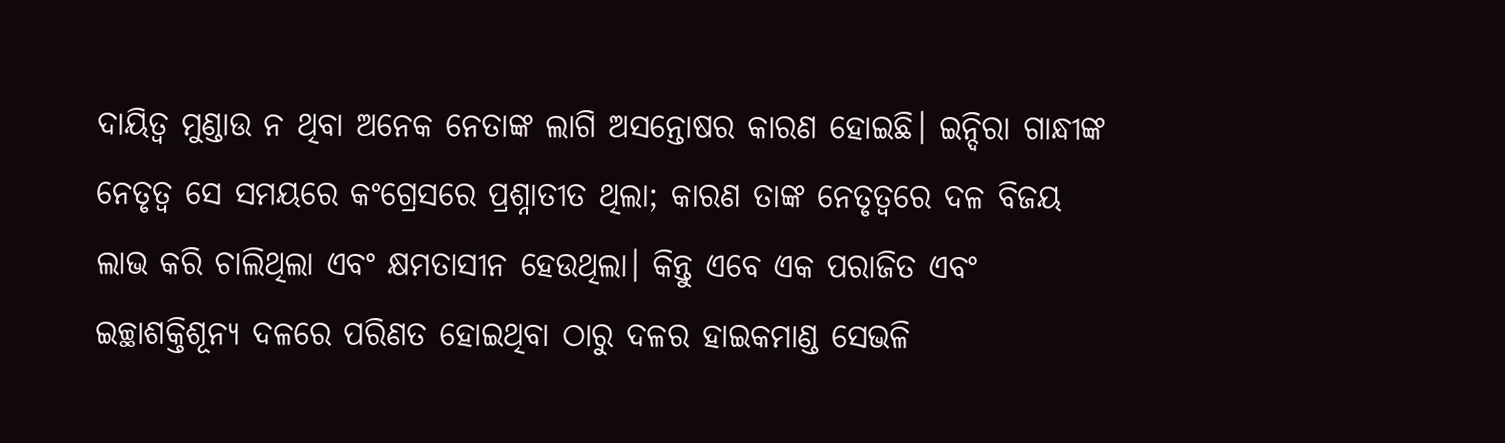ଦାୟିତ୍ବ ମୁଣ୍ଡାଉ ନ ଥିବା ଅନେକ ନେତାଙ୍କ ଲାଗି ଅସନ୍ତୋଷର କାରଣ ହୋଇଛି। ଇନ୍ଦିରା ଗାନ୍ଧୀଙ୍କ ନେତୃତ୍ବ ସେ ସମୟରେ କଂଗ୍ରେସରେ ପ୍ରଶ୍ନାତୀତ ଥିଲା; କାରଣ ତାଙ୍କ ନେତୃତ୍ବରେ ଦଳ ବିଜୟ ଲାଭ କରି ଚାଲିଥିଲା ଏବଂ କ୍ଷମତାସୀନ ହେଉଥିଲା। କିନ୍ତୁ ଏବେ ଏକ ପରାଜିତ ଏବଂ ଇଚ୍ଛାଶକ୍ତିଶୂନ୍ୟ ଦଳରେ ପରିଣତ ହୋଇଥିବା ଠାରୁ ଦଳର ହାଇକମାଣ୍ଡ ସେଭଳି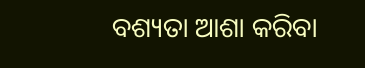ବଶ୍ୟତା ଆଶା କରିବା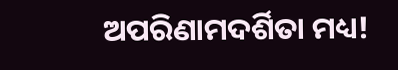ଅପରିଣାମଦର୍ଶିତା ମଧ୍ୟ!